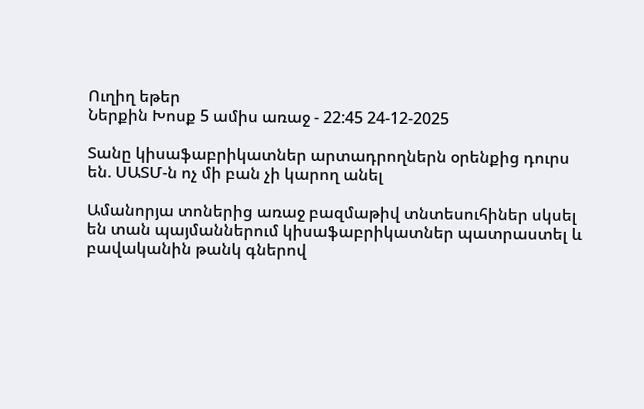Ուղիղ եթեր
Ներքին Խոսք 5 ամիս առաջ - 22:45 24-12-2025

Տանը կիսաֆաբրիկատներ արտադրողներն օրենքից դուրս են. ՍԱՏՄ-ն ոչ մի բան չի կարող անել

Ամանորյա տոներից առաջ բազմաթիվ տնտեսուհիներ սկսել են տան պայմաններում կիսաֆաբրիկատներ պատրաստել և բավականին թանկ գներով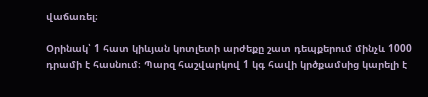վաճառել։

Օրինակ՝ 1 հատ կիևյան կոտլետի արժեքը շատ դեպքերում մինչև 1000 դրամի է հասնում։ Պարզ հաշվարկով 1 կգ հավի կրծքամսից կարելի է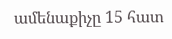ամենաքիչը 15 հատ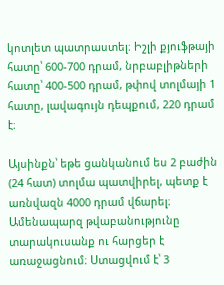կոտլետ պատրաստել։ Իշլի քյուֆթայի հատը՝ 600-700 դրամ, նրբաբլիթների հատը՝ 400-500 դրամ, թփով տոլմայի 1 հատը, լավագույն դեպքում, 220 դրամ է։

Այսինքն՝ եթե ցանկանում ես 2 բաժին (24 հատ) տոլմա պատվիրել, պետք է առնվազն 4000 դրամ վճարել։ Ամենապարզ թվաբանությունը տարակուսանք ու հարցեր է առաջացնում։ Ստացվում է՝ 3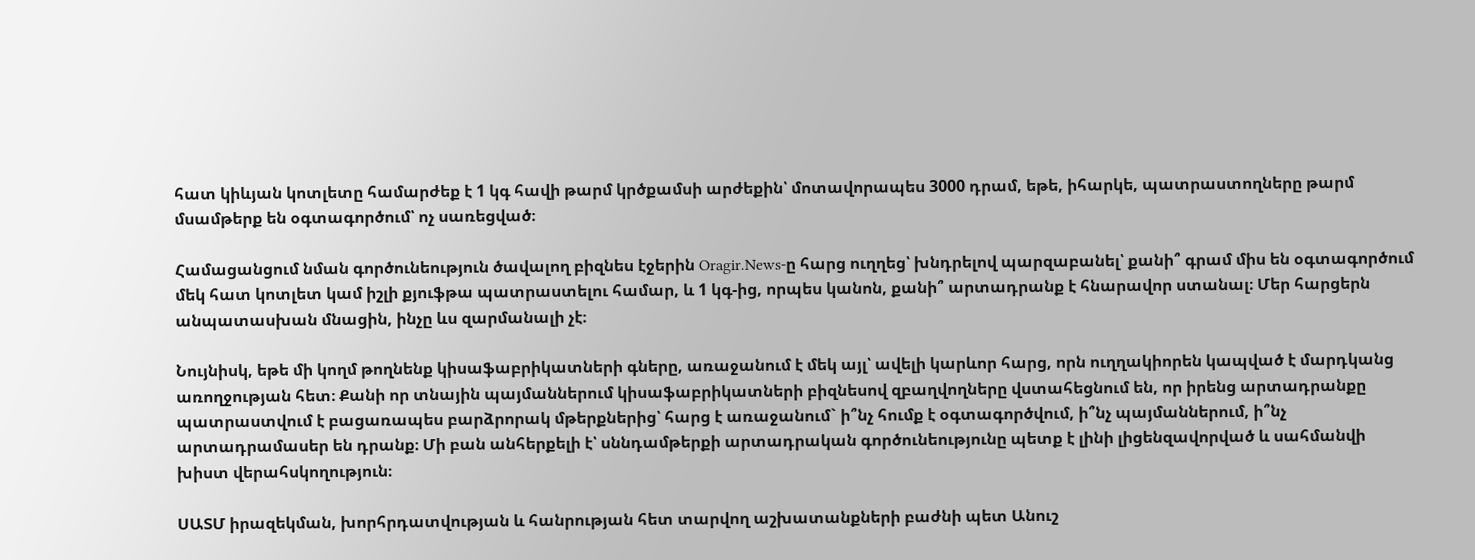հատ կիևյան կոտլետը համարժեք է 1 կգ հավի թարմ կրծքամսի արժեքին՝ մոտավորապես 3000 դրամ, եթե, իհարկե, պատրաստողները թարմ մսամթերք են օգտագործում՝ ոչ սառեցված։

Համացանցում նման գործունեություն ծավալող բիզնես էջերին Oragir.News-ը հարց ուղղեց՝ խնդրելով պարզաբանել՝ քանի՞ գրամ միս են օգտագործում մեկ հատ կոտլետ կամ իշլի քյուֆթա պատրաստելու համար, և 1 կգ-ից, որպես կանոն, քանի՞ արտադրանք է հնարավոր ստանալ։ Մեր հարցերն անպատասխան մնացին, ինչը ևս զարմանալի չէ։

Նույնիսկ, եթե մի կողմ թողնենք կիսաֆաբրիկատների գները, առաջանում է մեկ այլ՝ ավելի կարևոր հարց, որն ուղղակիորեն կապված է մարդկանց առողջության հետ։ Քանի որ տնային պայմաններում կիսաֆաբրիկատների բիզնեսով զբաղվողները վստահեցնում են, որ իրենց արտադրանքը պատրաստվում է բացառապես բարձրորակ մթերքներից՝ հարց է առաջանում` ի՞նչ հումք է օգտագործվում, ի՞նչ պայմաններում, ի՞նչ արտադրամասեր են դրանք։ Մի բան անհերքելի է՝ սննդամթերքի արտադրական գործունեությունը պետք է լինի լիցենզավորված և սահմանվի խիստ վերահսկողություն։

ՍԱՏՄ իրազեկման, խորհրդատվության և հանրության հետ տարվող աշխատանքների բաժնի պետ Անուշ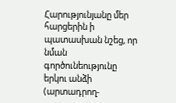Հարությունյանը մեր հարցերին ի պատասխան նշեց, որ նման գործունեությունը երկու անձի (արտադրող-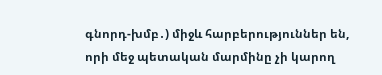գնորդ-խմբ․) միջև հարբերություններ են, որի մեջ պետական մարմինը չի կարող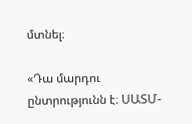մտնել։

«Դա մարդու ընտրությունն է։ ՍԱՏՄ-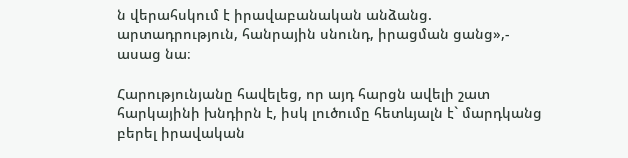ն վերահսկում է իրավաբանական անձանց. արտադրություն, հանրային սնունդ, իրացման ցանց»,- ասաց նա։

Հարությունյանը հավելեց, որ այդ հարցն ավելի շատ հարկայինի խնդիրն է, իսկ լուծումը հետևյալն է` մարդկանց բերել իրավական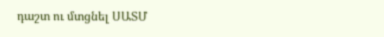դաշտ ու մտցնել ՍԱՏՄ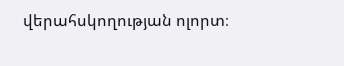վերահսկողության ոլորտ։